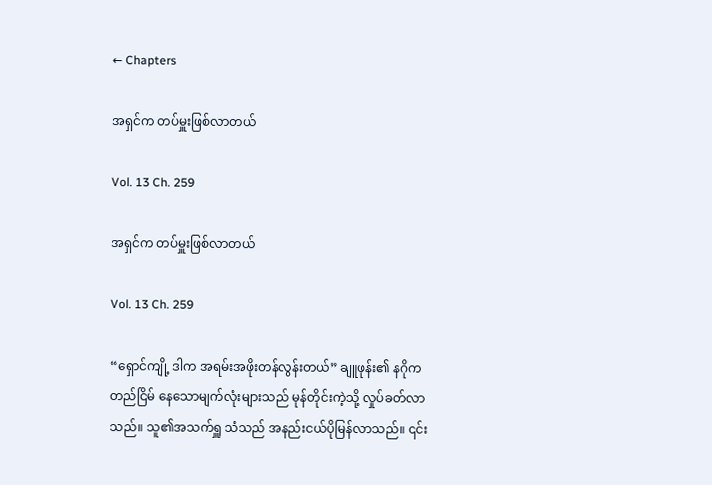← Chapters

အရှင်က တပ်မှူးဖြစ်လာတယ်

Vol. 13 Ch. 259

အရှင်က တပ်မှူးဖြစ်လာတယ်

Vol. 13 Ch. 259

“ရှောင်ကျို့ ဒါက အရမ်းအဖိုးတန်လွန်းတယ်” ချူဖုန်း၏ နဂိုကတည်ငြိမ် နေသောမျက်လုံးများသည် မုန်တိုင်းကဲ့သို့ လှုပ်ခတ်လာသည်။ သူ၏အသက်ရှူ သံသည် အနည်းငယ်ပိုမြန်လာသည်။ ၎င်း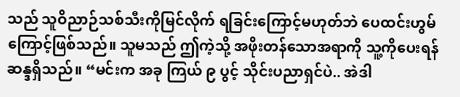သည် သူဝိညာဉ်သစ်သီးကိုမြင်လိုက် ရခြင်းကြောင့်မဟုတ်ဘဲ ပေထင်းဟွမ်ကြောင့်ဖြစ်သည်။ သူမသည် ဤကဲ့သို့ အဖိုးတန်သောအရာကို သူ့ကိုပေးရန် ဆန္ဒရှိသည်။ “မင်းက အခု ကြယ် ၉ ပွင့် သိုင်းပညာရှင်ပဲ.. အဲဒါ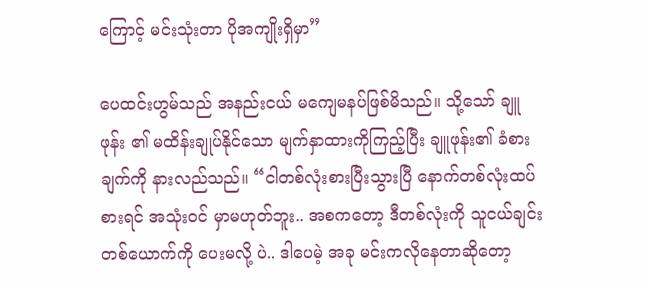ကြောင့် မင်းသုံးတာ ပိုအကျိုးရှိမှာ”

ပေထင်းဟွမ်သည် အနည်းငယ် မကျေမနပ်ဖြစ်မိသည်။ သို့သော် ချူဖုန်း ၏ မထိန်းချုပ်နိုင်သော မျက်နှာထားကိုကြည့်ပြီး ချူဖုန်း၏ ခံစားချက်ကို နားလည်သည်။ “ငါတစ်လုံးစားပြီးသွားပြီ နောက်တစ်လုံးထပ်စားရင် အသုံးဝင် မှာမဟုတ်ဘူး.. အစကတော့ ဒီတစ်လုံးကို သူငယ်ချင်းတစ်ယောက်ကို ပေးမလို့ ပဲ.. ဒါပေမဲ့ အခု မင်းကလိုနေတာဆိုတော့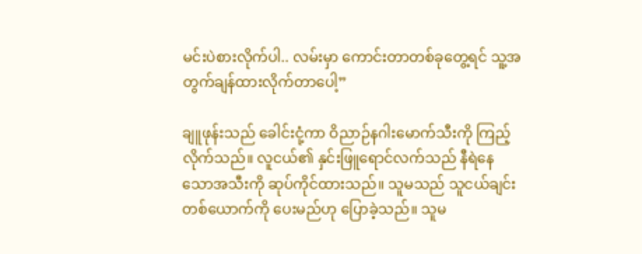မင်းပဲစားလိုက်ပါ.. လမ်းမှာ ကောင်းတာတစ်ခုတွေ့ရင် သူ့အတွက်ချန်ထားလိုက်တာပေါ့”

ချူဖုန်းသည် ခေါင်းငုံ့ကာ ဝိညာဉ်နဂါးမောက်သီးကို ကြည့်လိုက်သည်။ လူငယ်၏ နှင်းဖြူရောင်လက်သည် နီရဲနေသောအသီးကို ဆုပ်ကိုင်ထားသည်။ သူမသည် သူငယ်ချင်းတစ်ယောက်ကို ပေးမည်ဟု ပြောခဲ့သည်။ သူမ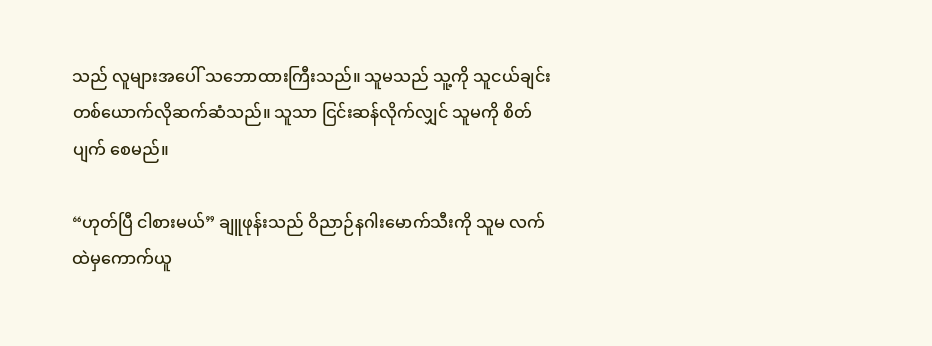သည် လူများအပေါ် သဘောထားကြီးသည်။ သူမသည် သူ့ကို သူငယ်ချင်း တစ်ယောက်လိုဆက်ဆံသည်။ သူသာ ငြင်းဆန်လိုက်လျှင် သူမကို စိတ်ပျက် စေမည်။

“ဟုတ်ပြီ ငါစားမယ်” ချူဖုန်းသည် ဝိညာဉ်နဂါးမောက်သီးကို သူမ လက်ထဲမှကောက်ယူ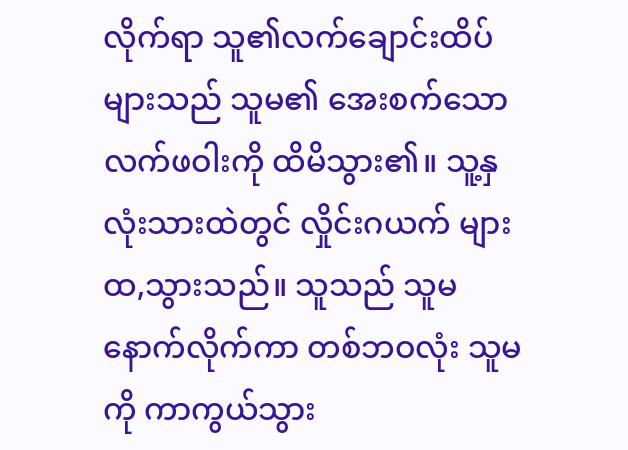လိုက်ရာ သူ၏လက်ချောင်းထိပ်များသည် သူမ၏ အေးစက်သောလက်ဖဝါးကို ထိမိသွား၏။ သူ့နှလုံးသားထဲတွင် လှိုင်းဂယက် များ ထ,သွားသည်။ သူသည် သူမနောက်လိုက်ကာ တစ်ဘဝလုံး သူမကို ကာကွယ်သွား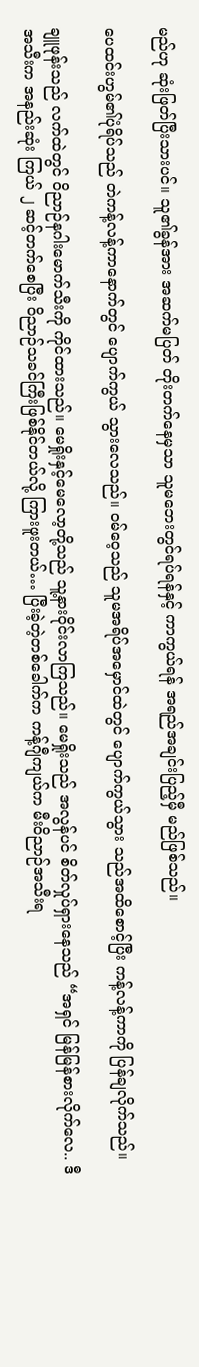မည်ဟု ဆုံးဖြတ်ပြီးသားပင်။ သူ၏ခွန်အား အဆက်မပြတ် တိုးတက်နေမှသာ သူမဘေးတွင်ရပ်ရန်နှင့် ကာကွယ်ရန် အရည်အချင်းပြည့်မှီ မည်ဖြစ်သည်။

ပေထင်းဟွမ်၏ပုံရိပ်သည် တဲကန့်လန့်ကာနောက်တွင် ပျောက်ကွယ် သွားလေသည်။ ဝမ်ဝေ့သည် သူမအရိပ်အမှောင်ထဲတွင် ပျောက်ကွယ်သွား သည်အထိစောင့်ပြီး ကန့်လန့်ကာကို ပြန်ချလိုက်သည်။

ချူဖုန်းသည် လက်ထဲတွင် ဝိညာဉ်နဂါးမောက်သီးကို ကိုင်ထားသည်။ မေရှိုးနှင့်မေလော့တို့သည် သူ့နားဝိုင်းလာကြသည်။ မေရှိုးသည် အလွန်ပင် စိတ်လှုပ်ရှားနေသည် “အရှင် မြန်မြန်စားလိုက်လေ.. ဒီအသီးက အနည်းဆုံး ကြယ် ၂ ဆင့်တက်စေပြီး ဝိညာဉ်သခင်ကြီးဖြစ်နိုင်တယ်လို့ ကြားဖူးတယ်… ပြီးခဲ့တဲ့တစ်ခေါက်က ကန့်ဂျီကျယ်က မီးဝိညာဉ်အသီးရ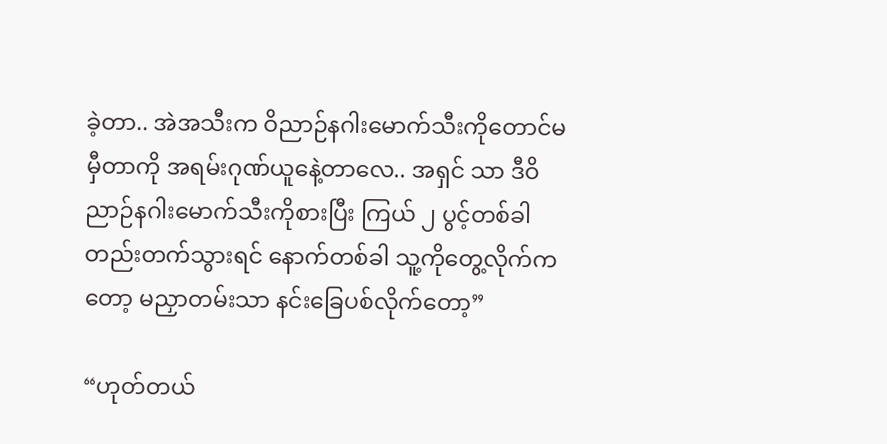ခဲ့တာ.. အဲအသီးက ဝိညာဉ်နဂါးမောက်သီးကိုတောင်မမှီတာကို အရမ်းဂုဏ်ယူနေဲ့တာလေ.. အရှင် သာ ဒီဝိညာဉ်နဂါးမောက်သီးကိုစားပြီး ကြယ် ၂ ပွင့်တစ်ခါတည်းတက်သွားရင် နောက်တစ်ခါ သူ့ကိုတွေ့လိုက်ကတော့ မညှာတမ်းသာ နင်းခြေပစ်လိုက်တော့”

“ဟုတ်တယ်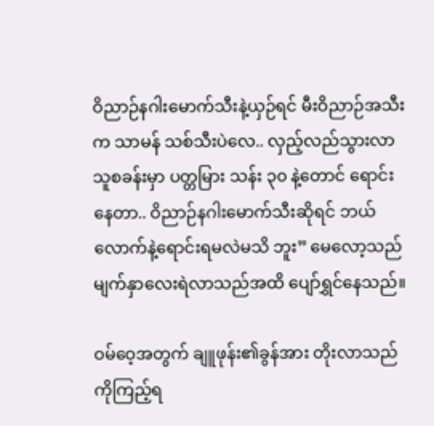ဝိညာဉ်နဂါးမောက်သီးနဲ့ယှဉ်ရင် မီးဝိညာဉ်အသီးက သာမန် သစ်သီးပဲလေ.. လှည့်လည်သွားလာသူစခန်းမှာ ပတ္တမြား သန်း ၃၀ နဲ့တောင် ရောင်းနေတာ.. ဝိညာဉ်နဂါးမောက်သီးဆိုရင် ဘယ်လောက်နဲ့ရောင်းရမလဲမသိ ဘူး” မေလော့သည် မျက်နှာလေးရဲလာသည်အထိ ပျော်ရွှင်နေသည်။

ဝမ်ဝေ့အတွက် ချူဖုန်း၏ခွန်အား တိုးလာသည်ကိုကြည့်ရ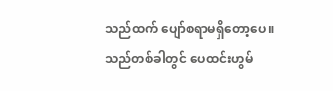သည်ထက် ပျော်စရာမရှိတော့ပေ။ သည်တစ်ခါတွင် ပေထင်းဟွမ်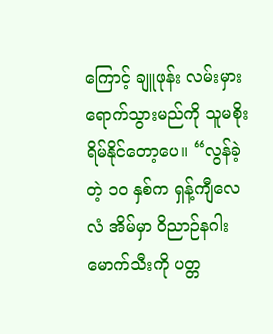ကြောင့် ချူဖုန်း လမ်းမှား ရောက်သွားမည်ကို သူမစိုးရိမ်နိုင်တော့ပေ။ “လွန်ခဲ့တဲ့ ၁၀ နှစ်က ရှန့်ကျီလေလံ အိမ်မှာ ဝိညာဉ်နဂါးမောက်သီးကို ပတ္တ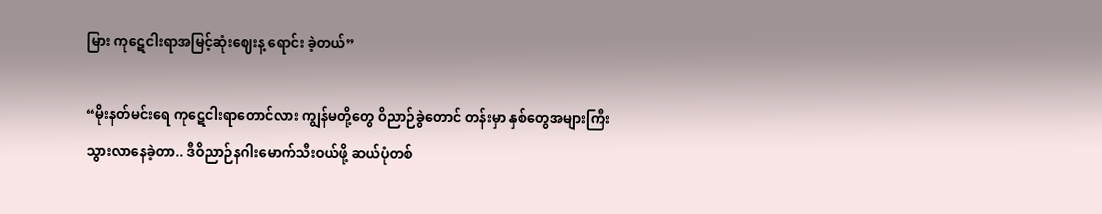မြား ကုဋေငါးရာအမြင့်ဆုံးဈေးန့ ရောင်း ခဲ့တယ်”

“မိုးနတ်မင်းရေ ကုဋေငါးရာတောင်လား ကျွန်မတို့တွေ ဝိညာဉ်ခွဲတောင် တန်းမှာ နှစ်တွေအများကြီးသွားလာနေခဲ့တာ.. ဒီဝိညာဉ်နဂါးမောက်သီးဝယ်ဖို့ ဆယ်ပုံတစ်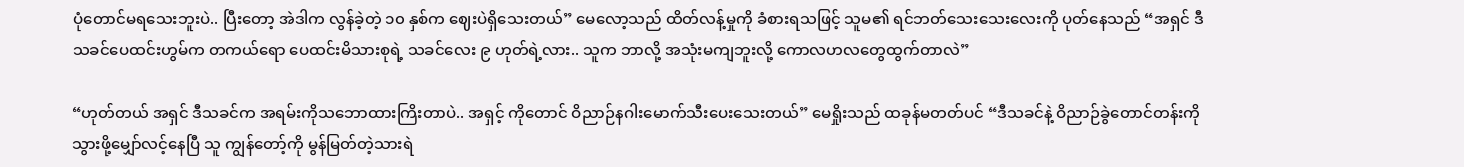ပုံတောင်မရသေးဘူးပဲ.. ပြီးတော့ အဲဒါက လွန်ခဲ့တဲ့ ၁၀ နှစ်က ဈေးပဲရှိသေးတယ်” မေလော့သည် ထိတ်လန့်မှုကို ခံစားရသဖြင့် သူမ၏ ရင်ဘတ်သေးသေးလေးကို ပုတ်နေသည် “အရှင် ဒီသခင်ပေထင်းဟွမ်က တကယ်ရော ပေထင်းမိသားစုရဲ့ သခင်လေး ၉ ဟုတ်ရဲ့လား.. သူက ဘာလို့ အသုံးမကျဘူးလို့ ကောလဟလတွေထွက်တာလဲ”

“ဟုတ်တယ် အရှင် ဒီသခင်က အရမ်းကိုသဘောထားကြိးတာပဲ.. အရှင့် ကိုတောင် ဝိညာဉ်နဂါးမောက်သီးပေးသေးတယ်” မေရှိုးသည် ထခုန်မတတ်ပင် “ဒီသခင်နဲ့ ဝိညာဉ်ခွဲတောင်တန်းကို သွားဖို့မျှော်လင့်နေပြီ သူ ကျွန်တော့်ကို မွန်မြတ်တဲ့သားရဲ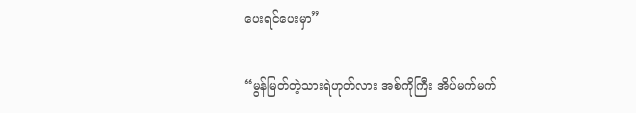ပေးရင်ပေးမှာ”

“မွန်မြတ်တဲ့သားရဲဟုတ်လား အစ်ကိုကြီး အိပ်မက်မက်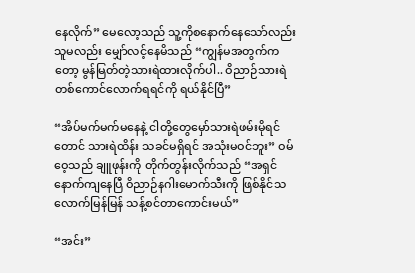နေလိုက်” မေလော့သည် သူ့ကိုစနောက်နေသော်လည်း သူမလည်း မျှော်လင့်နေမိသည် “ကျွန်မအတွက်ကတော့ မွန်မြတ်တဲ့သားရဲထားလိုက်ပါ.. ဝိညာဉ်သားရဲ တစ်ကောင်လောက်ရရင်ကို ရယ်နိုင်ပြီ”

“အိပ်မက်မက်မနေနဲ့ ငါတို့တွေမှော်သားရဲဖမ်းမိုရင်တောင် သားရဲထိန်း သခင်မရှိရင် အသုံးမဝင်ဘူး” ဝမ်ဝေ့သည် ချူဖုန်းကို တိုက်တွန်းလိုက်သည် “အရှင် နောက်ကျနေပြီ ဝိညာဉ်နဂါးမောက်သီးကို ဖြစ်နိုင်သလောက်မြန်မြန် သန့်စင်တာကောင်းမယ်”

“အင်း”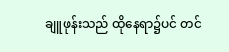ချူဖုန်းသည် ထိုနေရာ၌ပင် တင်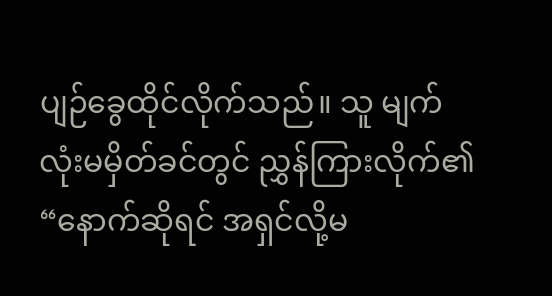ပျဉ်ခွေထိုင်လိုက်သည်။ သူ မျက်လုံးမမှိတ်ခင်တွင် ညွှန်ကြားလိုက်၏ “နောက်ဆိုရင် အရှင်လို့မ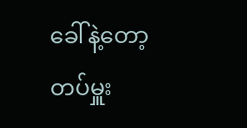ခေါ်နဲ့တော့ တပ်မှူး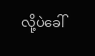လို့ပဲခေါ်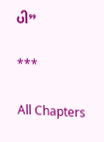ပါ”

***

All Chapters